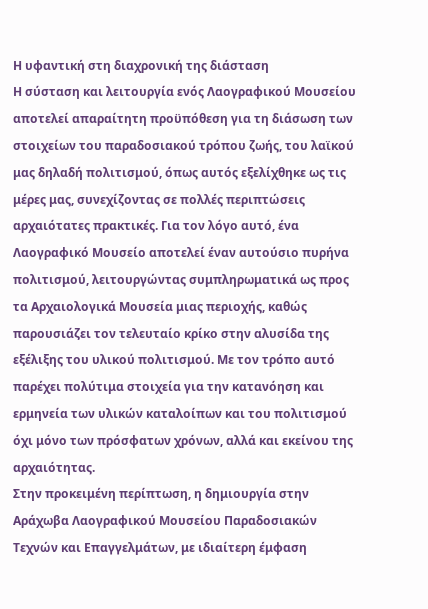Η υφαντική στη διαχρονική της διάσταση
Η σύσταση και λειτουργία ενός Λαογραφικού Μουσείου αποτελεί απαραίτητη προϋπόθεση για τη διάσωση των στοιχείων του παραδοσιακού τρόπου ζωής, του λαϊκού μας δηλαδή πολιτισμού, όπως αυτός εξελίχθηκε ως τις μέρες μας, συνεχίζοντας σε πολλές περιπτώσεις αρχαιότατες πρακτικές. Για τον λόγο αυτό, ένα Λαογραφικό Μουσείο αποτελεί έναν αυτούσιο πυρήνα πολιτισμού, λειτουργώντας συμπληρωματικά ως προς τα Αρχαιολογικά Μουσεία μιας περιοχής, καθώς παρουσιάζει τον τελευταίο κρίκο στην αλυσίδα της εξέλιξης του υλικού πολιτισμού. Με τον τρόπο αυτό παρέχει πολύτιμα στοιχεία για την κατανόηση και ερμηνεία των υλικών καταλοίπων και του πολιτισμού όχι μόνο των πρόσφατων χρόνων, αλλά και εκείνου της αρχαιότητας.
Στην προκειμένη περίπτωση, η δημιουργία στην Αράχωβα Λαογραφικού Μουσείου Παραδοσιακών Τεχνών και Επαγγελμάτων, με ιδιαίτερη έμφαση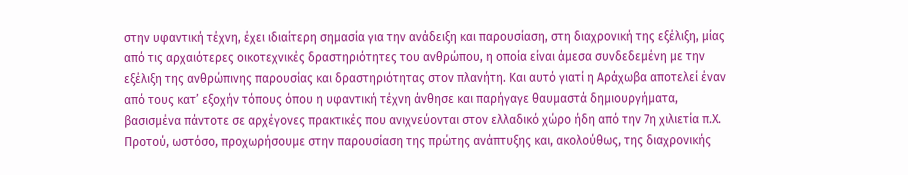στην υφαντική τέχνη, έχει ιδιαίτερη σημασία για την ανάδειξη και παρουσίαση, στη διαχρονική της εξέλιξη, μίας από τις αρχαιότερες οικοτεχνικές δραστηριότητες του ανθρώπου, η οποία είναι άμεσα συνδεδεμένη με την εξέλιξη της ανθρώπινης παρουσίας και δραστηριότητας στον πλανήτη. Και αυτό γιατί η Αράχωβα αποτελεί έναν από τους κατ’ εξοχήν τόπους όπου η υφαντική τέχνη άνθησε και παρήγαγε θαυμαστά δημιουργήματα, βασισμένα πάντοτε σε αρχέγονες πρακτικές που ανιχνεύονται στον ελλαδικό χώρο ήδη από την 7η χιλιετία π.Χ.
Προτού, ωστόσο, προχωρήσουμε στην παρουσίαση της πρώτης ανάπτυξης και, ακολούθως, της διαχρονικής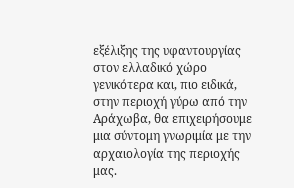εξέλιξης της υφαντουργίας στον ελλαδικό χώρο γενικότερα και, πιο ειδικά, στην περιοχή γύρω από την Αράχωβα, θα επιχειρήσουμε μια σύντομη γνωριμία με την αρχαιολογία της περιοχής μας.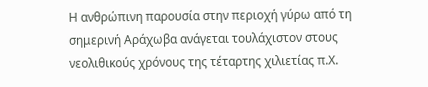Η ανθρώπινη παρουσία στην περιοχή γύρω από τη σημερινή Αράχωβα ανάγεται τουλάχιστον στους νεολιθικούς χρόνους της τέταρτης χιλιετίας π.Χ.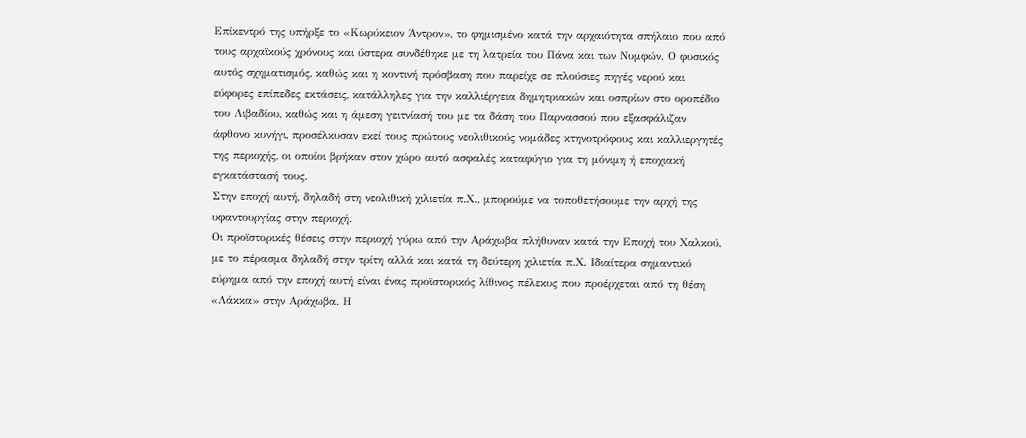Επίκεντρό της υπήρξε το «Κωρύκειον Άντρον», το φημισμένο κατά την αρχαιότητα σπήλαιο που από τους αρχαϊκούς χρόνους και ύστερα συνδέθηκε με τη λατρεία του Πάνα και των Νυμφών. Ο φυσικός αυτός σχηματισμός, καθώς και η κοντινή πρόσβαση που παρείχε σε πλούσιες πηγές νερού και εύφορες επίπεδες εκτάσεις, κατάλληλες για την καλλιέργεια δημητριακών και οσπρίων στο οροπέδιο του Λιβαδίου, καθώς και η άμεση γειτνίασή του με τα δάση του Παρνασσού που εξασφάλιζαν άφθονο κυνήγι, προσέλκυσαν εκεί τους πρώτους νεολιθικούς νομάδες κτηνοτρόφους και καλλιεργητές της περιοχής, οι οποίοι βρήκαν στον χώρο αυτό ασφαλές καταφύγιο για τη μόνιμη ή εποχιακή εγκατάστασή τους.
Στην εποχή αυτή, δηλαδή στη νεολιθική χιλιετία π.Χ., μπορούμε να τοποθετήσουμε την αρχή της υφαντουργίας στην περιοχή.
Οι προϊστορικές θέσεις στην περιοχή γύρω από την Αράχωβα πλήθυναν κατά την Εποχή του Χαλκού, με το πέρασμα δηλαδή στην τρίτη αλλά και κατά τη δεύτερη χιλιετία π.Χ. Ιδιαίτερα σημαντικό εύρημα από την εποχή αυτή είναι ένας προϊστορικός λίθινος πέλεκυς που προέρχεται από τη θέση «Λάκκα» στην Αράχωβα. Η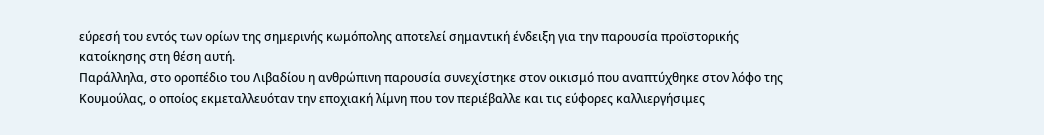εύρεσή του εντός των ορίων της σημερινής κωμόπολης αποτελεί σημαντική ένδειξη για την παρουσία προϊστορικής κατοίκησης στη θέση αυτή.
Παράλληλα, στο οροπέδιο του Λιβαδίου η ανθρώπινη παρουσία συνεχίστηκε στον οικισμό που αναπτύχθηκε στον λόφο της Κουμούλας, ο οποίος εκμεταλλευόταν την εποχιακή λίμνη που τον περιέβαλλε και τις εύφορες καλλιεργήσιμες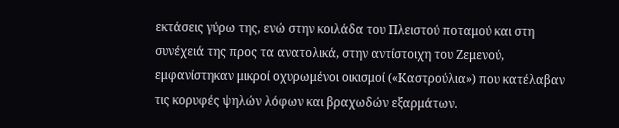εκτάσεις γύρω της, ενώ στην κοιλάδα του Πλειστού ποταμού και στη συνέχειά της προς τα ανατολικά, στην αντίστοιχη του Ζεμενού, εμφανίστηκαν μικροί οχυρωμένοι οικισμοί («Καστρούλια») που κατέλαβαν τις κορυφές ψηλών λόφων και βραχωδών εξαρμάτων.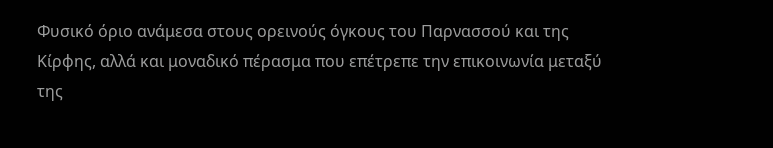Φυσικό όριο ανάμεσα στους ορεινούς όγκους του Παρνασσού και της Κίρφης, αλλά και μοναδικό πέρασμα που επέτρεπε την επικοινωνία μεταξύ της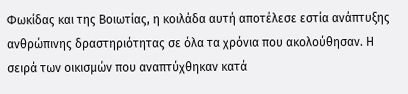Φωκίδας και της Βοιωτίας, η κοιλάδα αυτή αποτέλεσε εστία ανάπτυξης ανθρώπινης δραστηριότητας σε όλα τα χρόνια που ακολούθησαν. Η σειρά των οικισμών που αναπτύχθηκαν κατά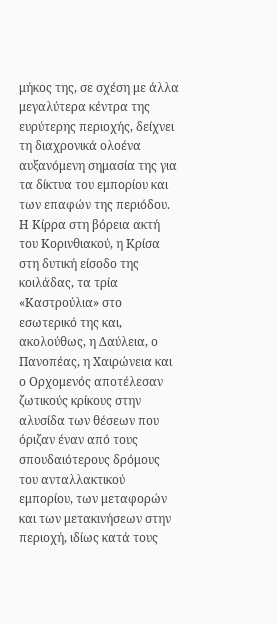μήκος της, σε σχέση με άλλα μεγαλύτερα κέντρα της ευρύτερης περιοχής, δείχνει τη διαχρονικά ολοένα αυξανόμενη σημασία της για τα δίκτυα του εμπορίου και των επαφών της περιόδου.
Η Κίρρα στη βόρεια ακτή του Κορινθιακού, η Κρίσα στη δυτική είσοδο της κοιλάδας, τα τρία «Καστρούλια» στο εσωτερικό της και, ακολούθως, η Δαύλεια, ο Πανοπέας, η Χαιρώνεια και ο Ορχομενός αποτέλεσαν ζωτικούς κρίκους στην αλυσίδα των θέσεων που όριζαν έναν από τους σπουδαιότερους δρόμους του ανταλλακτικού εμπορίου, των μεταφορών και των μετακινήσεων στην περιοχή, ιδίως κατά τους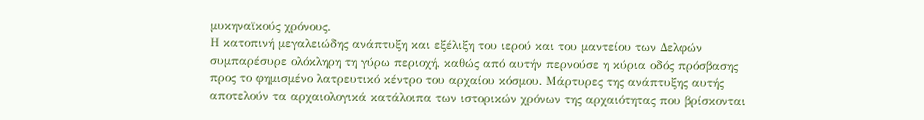μυκηναϊκούς χρόνους.
Η κατοπινή μεγαλειώδης ανάπτυξη και εξέλιξη του ιερού και του μαντείου των Δελφών συμπαρέσυρε ολόκληρη τη γύρω περιοχή, καθώς από αυτήν περνούσε η κύρια οδός πρόσβασης προς το φημισμένο λατρευτικό κέντρο του αρχαίου κόσμου. Μάρτυρες της ανάπτυξης αυτής αποτελούν τα αρχαιολογικά κατάλοιπα των ιστορικών χρόνων της αρχαιότητας που βρίσκονται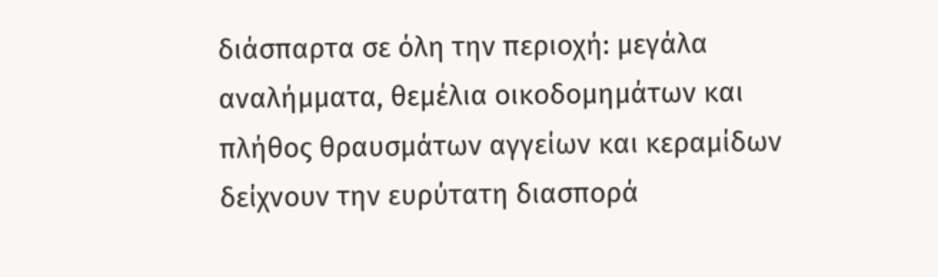διάσπαρτα σε όλη την περιοχή: μεγάλα αναλήμματα, θεμέλια οικοδομημάτων και πλήθος θραυσμάτων αγγείων και κεραμίδων δείχνουν την ευρύτατη διασπορά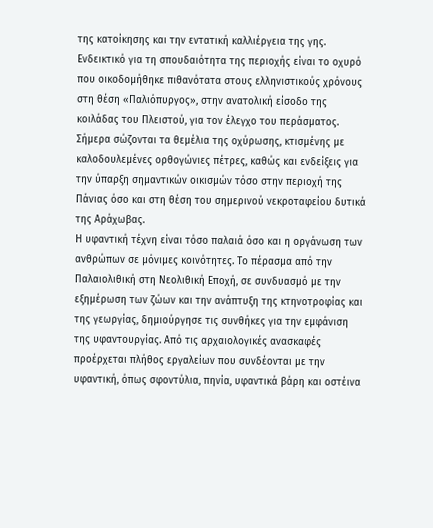της κατοίκησης και την εντατική καλλιέργεια της γης.
Ενδεικτικό για τη σπουδαιότητα της περιοχής είναι το οχυρό που οικοδομήθηκε πιθανότατα στους ελληνιστικούς χρόνους στη θέση «Παλιόπυργος», στην ανατολική είσοδο της κοιλάδας του Πλειστού, για τον έλεγχο του περάσματος. Σήμερα σώζονται τα θεμέλια της οχύρωσης, κτισμένης με καλοδουλεμένες ορθογώνιες πέτρες, καθώς και ενδείξεις για την ύπαρξη σημαντικών οικισμών τόσο στην περιοχή της Πάνιας όσο και στη θέση του σημερινού νεκροταφείου δυτικά της Αράχωβας.
Η υφαντική τέχνη είναι τόσο παλαιά όσο και η οργάνωση των ανθρώπων σε μόνιμες κοινότητες. Το πέρασμα από την Παλαιολιθική στη Νεολιθική Εποχή, σε συνδυασμό με την εξημέρωση των ζώων και την ανάπτυξη της κτηνοτροφίας και της γεωργίας, δημιούργησε τις συνθήκες για την εμφάνιση της υφαντουργίας. Από τις αρχαιολογικές ανασκαφές προέρχεται πλήθος εργαλείων που συνδέονται με την υφαντική, όπως σφοντύλια, πηνία, υφαντικά βάρη και οστέινα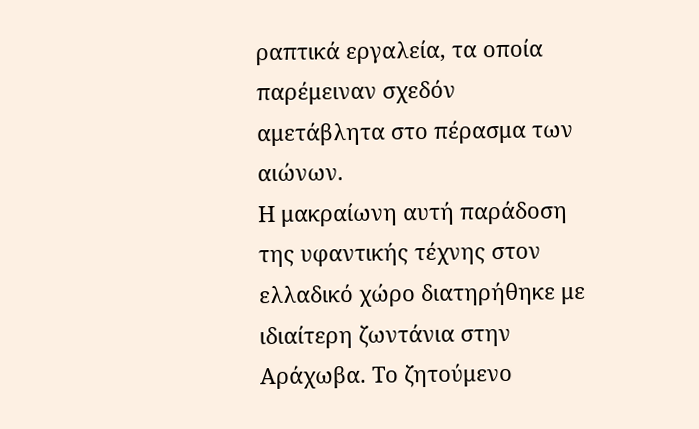ραπτικά εργαλεία, τα οποία παρέμειναν σχεδόν αμετάβλητα στο πέρασμα των αιώνων.
Η μακραίωνη αυτή παράδοση της υφαντικής τέχνης στον ελλαδικό χώρο διατηρήθηκε με ιδιαίτερη ζωντάνια στην Αράχωβα. Το ζητούμενο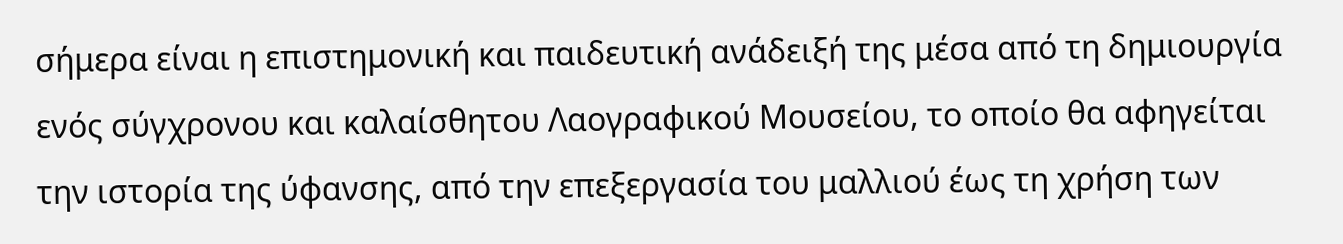σήμερα είναι η επιστημονική και παιδευτική ανάδειξή της μέσα από τη δημιουργία ενός σύγχρονου και καλαίσθητου Λαογραφικού Μουσείου, το οποίο θα αφηγείται την ιστορία της ύφανσης, από την επεξεργασία του μαλλιού έως τη χρήση των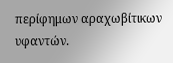περίφημων αραχωβίτικων υφαντών.